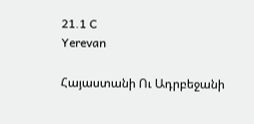21.1 C
Yerevan

Հայաստանի Ու Ադրբեջանի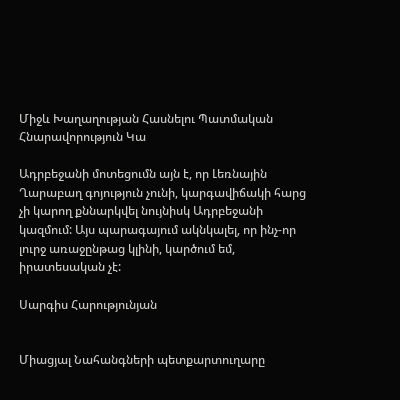Միջև Խաղաղության Հասնելու Պատմական Հնարավորություն Կա

Ադրբեջանի մոտեցումն այն է, որ Լեռնային Ղարաբաղ գոյություն չունի, կարգավիճակի հարց չի կարող քննարկվել նույնիսկ Ադրբեջանի կազմում: Այս պարագայում ակնկալել, որ ինչ-որ լուրջ առաջընթաց կլինի, կարծում եմ, իրատեսական չէ:

Սարգիս Հարությունյան


Միացյալ Նահանգների պետքարտուղարը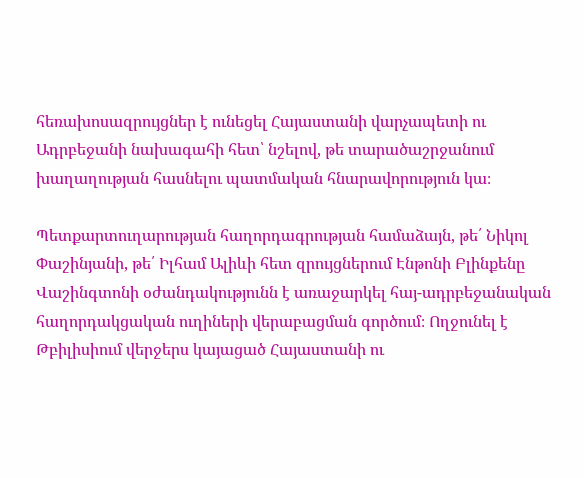հեռախոսազրույցներ է ունեցել Հայաստանի վարչապետի ու Ադրբեջանի նախագահի հետ՝ նշելով, թե տարածաշրջանում խաղաղության հասնելու պատմական հնարավորություն կա։

Պետքարտուղարության հաղորդագրության համաձայն, թե՛ Նիկոլ Փաշինյանի, թե՛ Իլհամ Ալիևի հետ զրույցներում Էնթոնի Բլինքենը Վաշինգտոնի օժանդակությունն է առաջարկել հայ-ադրբեջանական հաղորդակցական ուղիների վերաբացման գործում։ Ողջունել է Թբիլիսիում վերջերս կայացած Հայաստանի ու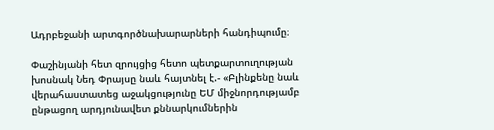Ադրբեջանի արտգործնախարարների հանդիպումը։

Փաշինյանի հետ զրույցից հետո պետքարտուղության խոսնակ Նեդ Փրայսը նաև հայտնել է.- «Բլինքենը նաև վերահաստատեց աջակցությունը ԵՄ միջնորդությամբ ընթացող արդյունավետ քննարկումներին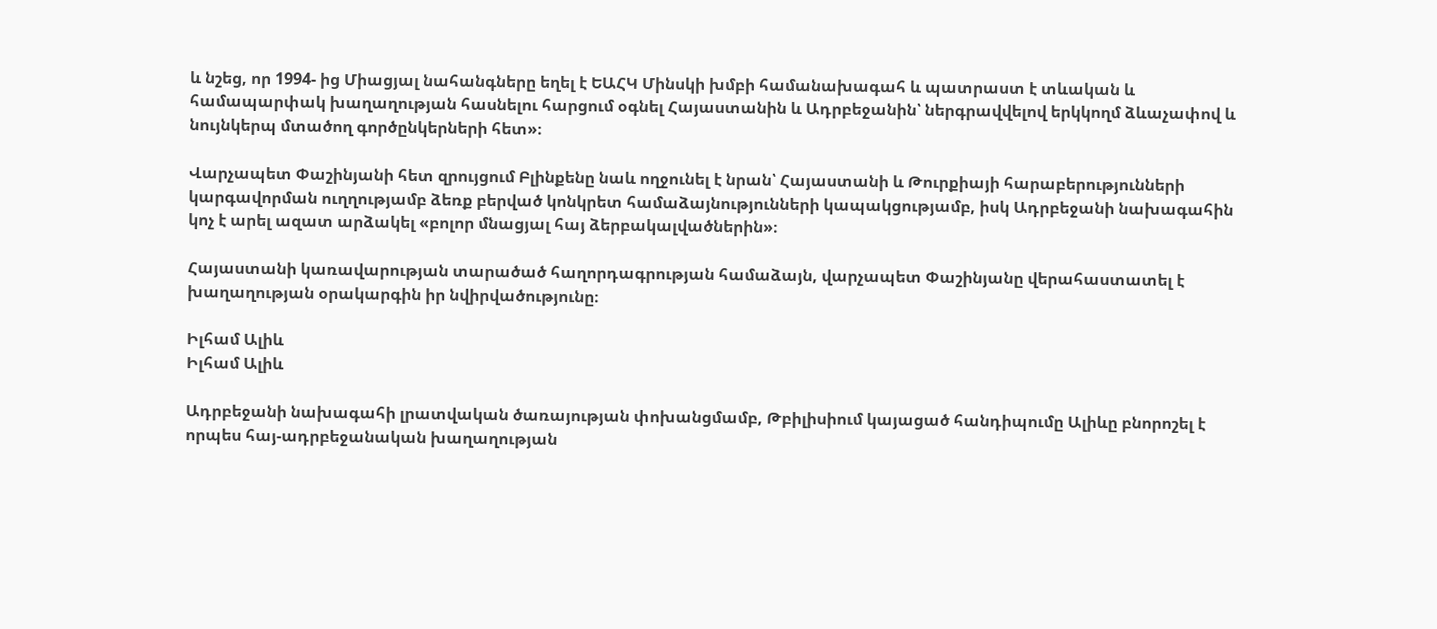և նշեց, որ 1994- ից Միացյալ նահանգները եղել է ԵԱՀԿ Մինսկի խմբի համանախագահ և պատրաստ է տևական և համապարփակ խաղաղության հասնելու հարցում օգնել Հայաստանին և Ադրբեջանին՝ ներգրավվելով երկկողմ ձևաչափով և նույնկերպ մտածող գործընկերների հետ»։

Վարչապետ Փաշինյանի հետ զրույցում Բլինքենը նաև ողջունել է նրան՝ Հայաստանի և Թուրքիայի հարաբերությունների կարգավորման ուղղությամբ ձեռք բերված կոնկրետ համաձայնությունների կապակցությամբ, իսկ Ադրբեջանի նախագահին կոչ է արել ազատ արձակել «բոլոր մնացյալ հայ ձերբակալվածներին»։

Հայաստանի կառավարության տարածած հաղորդագրության համաձայն, վարչապետ Փաշինյանը վերահաստատել է խաղաղության օրակարգին իր նվիրվածությունը։

Իլհամ Ալիև
Իլհամ Ալիև

Ադրբեջանի նախագահի լրատվական ծառայության փոխանցմամբ, Թբիլիսիում կայացած հանդիպումը Ալիևը բնորոշել է որպես հայ-ադրբեջանական խաղաղության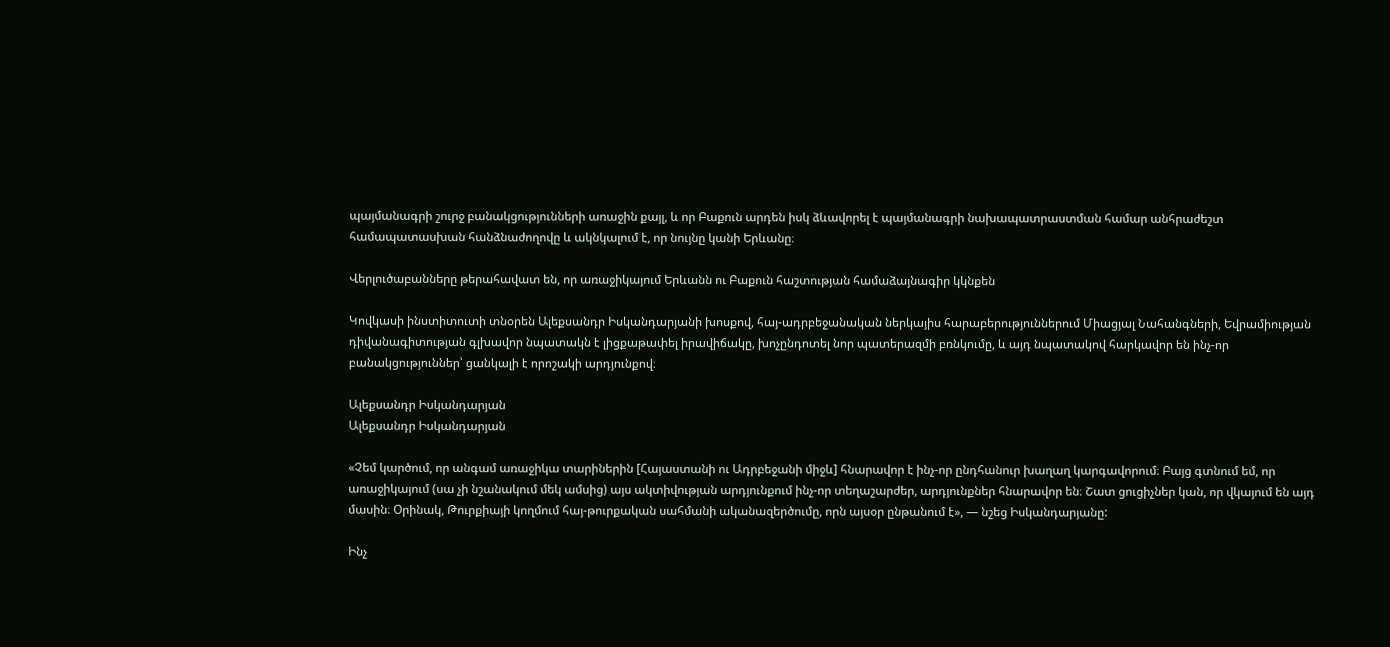պայմանագրի շուրջ բանակցությունների առաջին քայլ, և որ Բաքուն արդեն իսկ ձևավորել է պայմանագրի նախապատրաստման համար անհրաժեշտ համապատասխան հանձնաժողովը և ակնկալում է, որ նույնը կանի Երևանը։

Վերլուծաբանները թերահավատ են, որ առաջիկայում Երևանն ու Բաքուն հաշտության համաձայնագիր կկնքեն

Կովկասի ինստիտուտի տնօրեն Ալեքսանդր Իսկանդարյանի խոսքով, հայ-ադրբեջանական ներկայիս հարաբերություններում Միացյալ Նահանգների, Եվրամիության դիվանագիտության գլխավոր նպատակն է լիցքաթափել իրավիճակը, խոչընդոտել նոր պատերազմի բռնկումը, և այդ նպատակով հարկավոր են ինչ-որ բանակցություններ՝ ցանկալի է որոշակի արդյունքով։

Ալեքսանդր Իսկանդարյան
Ալեքսանդր Իսկանդարյան

«Չեմ կարծում, որ անգամ առաջիկա տարիներին [Հայաստանի ու Ադրբեջանի միջև] հնարավոր է ինչ-որ ընդհանուր խաղաղ կարգավորում։ Բայց գտնում եմ, որ առաջիկայում (սա չի նշանակում մեկ ամսից) այս ակտիվության արդյունքում ինչ-որ տեղաշարժեր, արդյունքներ հնարավոր են։ Շատ ցուցիչներ կան, որ վկայում են այդ մասին։ Օրինակ, Թուրքիայի կողմում հայ-թուրքական սահմանի ականազերծումը, որն այսօր ընթանում է», — նշեց Իսկանդարյանը:

Ինչ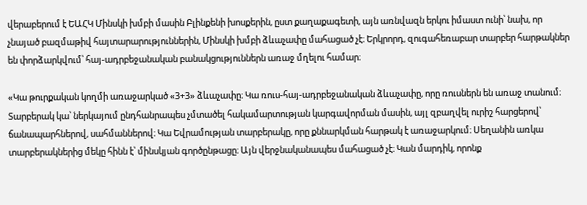վերաբերում է ԵԱՀԿ Մինսկի խմբի մասին Բլինքենի խոսքերին, ըստ քաղաքագետի, այն առնվազն երկու իմաստ ունի՝ նախ, որ չնայած բազմաթիվ հայտարարություններին, Մինսկի խմբի ձևաչափը մահացած չէ։ Երկրորդ, զուգահեռաբար տարբեր հարթակներ են փորձարկվում՝ հայ-ադրբեջանական բանակցություններն առաջ մղելու համար։

«Կա թուրքական կողմի առաջարկած «3+3» ձևաչափը։ Կա ռուս-հայ-ադրբեջանական ձևաչափը, որը ռուսներն են առաջ տանում։ Տարբերակ կա՝ ներկայում ընդհանրապես չմտածել հակամարտության կարգավորման մասին, այլ զբաղվել ուրիշ հարցերով՝ ճանապարհներով, սահմաններով։ Կա Եվրամության տարբերակը, որը քննարկման հարթակ է առաջարկում։ Սեղանին առկա տարբերակներից մեկը հինն է՝ մինսկյան գործընթացը։ Այն վերջնականապես մահացած չէ։ Կան մարդիկ, որոնք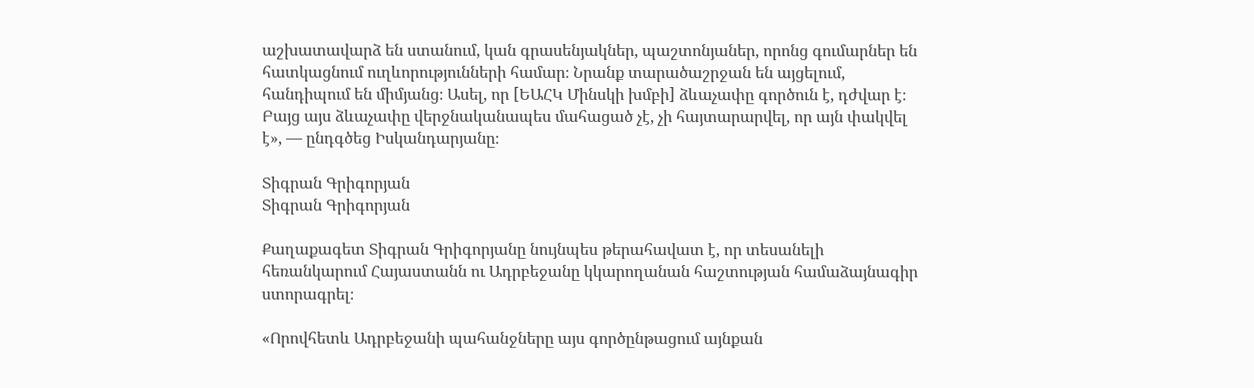աշխատավարձ են ստանում, կան գրասենյակներ, պաշտոնյաներ, որոնց գումարներ են հատկացնում ուղևորությունների համար։ Նրանք տարածաշրջան են այցելում, հանդիպում են միմյանց։ Ասել, որ [ԵԱՀԿ Մինսկի խմբի] ձևաչափը գործուն է, դժվար է։ Բայց այս ձևաչափը վերջնականապես մահացած չէ, չի հայտարարվել, որ այն փակվել է», — ընդգծեց Իսկանդարյանը։

Տիգրան Գրիգորյան
Տիգրան Գրիգորյան

Քաղաքագետ Տիգրան Գրիգորյանը նույնպես թերահավատ է, որ տեսանելի հեռանկարում Հայաստանն ու Ադրբեջանը կկարողանան հաշտության համաձայնագիր ստորագրել։

«Որովհետև Ադրբեջանի պահանջները այս գործընթացում այնքան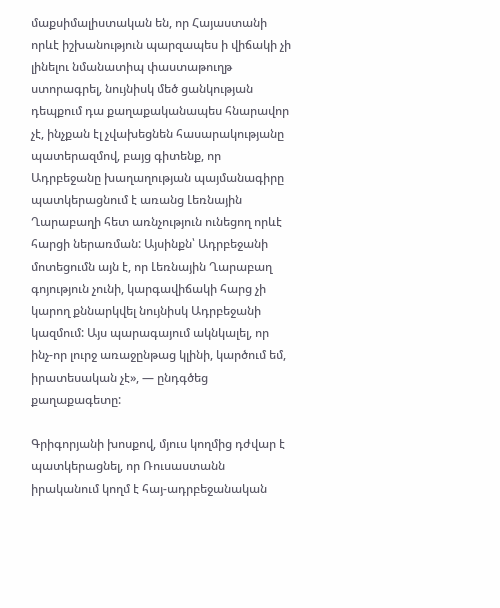մաքսիմալիստական են, որ Հայաստանի որևէ իշխանություն պարզապես ի վիճակի չի լինելու նմանատիպ փաստաթուղթ ստորագրել, նույնիսկ մեծ ցանկության դեպքում դա քաղաքականապես հնարավոր չէ, ինչքան էլ չվախեցնեն հասարակությանը պատերազմով, բայց գիտենք, որ Ադրբեջանը խաղաղության պայմանագիրը պատկերացնում է առանց Լեռնային Ղարաբաղի հետ առնչություն ունեցող որևէ հարցի ներառման: Այսինքն՝ Ադրբեջանի մոտեցումն այն է, որ Լեռնային Ղարաբաղ գոյություն չունի, կարգավիճակի հարց չի կարող քննարկվել նույնիսկ Ադրբեջանի կազմում: Այս պարագայում ակնկալել, որ ինչ-որ լուրջ առաջընթաց կլինի, կարծում եմ, իրատեսական չէ», — ընդգծեց քաղաքագետը:

Գրիգորյանի խոսքով, մյուս կողմից դժվար է պատկերացնել, որ Ռուսաստանն իրականում կողմ է հայ-ադրբեջանական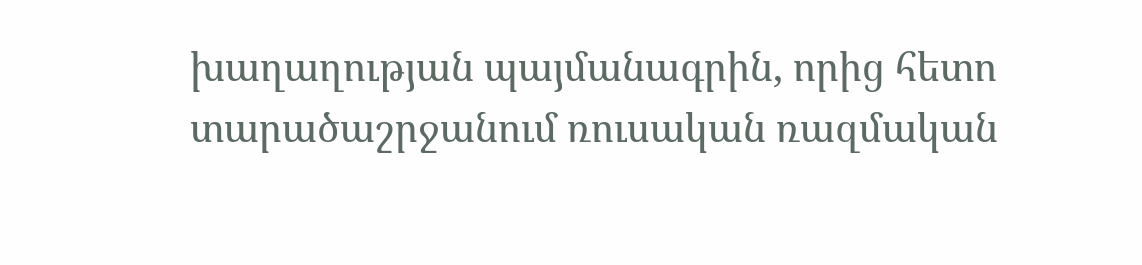խաղաղության պայմանագրին, որից հետո տարածաշրջանում ռուսական ռազմական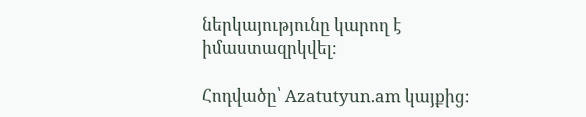ներկայությունը կարող է իմաստազրկվել։

Հոդվածը՝ Azatutyun.am կայքից։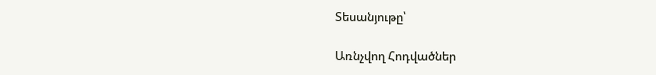Տեսանյութը՝

Առնչվող Հոդվածներ